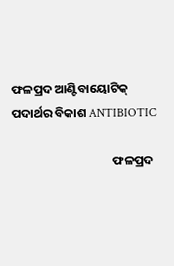ଫଳପ୍ରଦ ଆଣ୍ଟିବାୟୋଟିକ୍ ପଦାର୍ଥର ବିକାଶ ANTIBIOTIC

                                    ଫଳପ୍ରଦ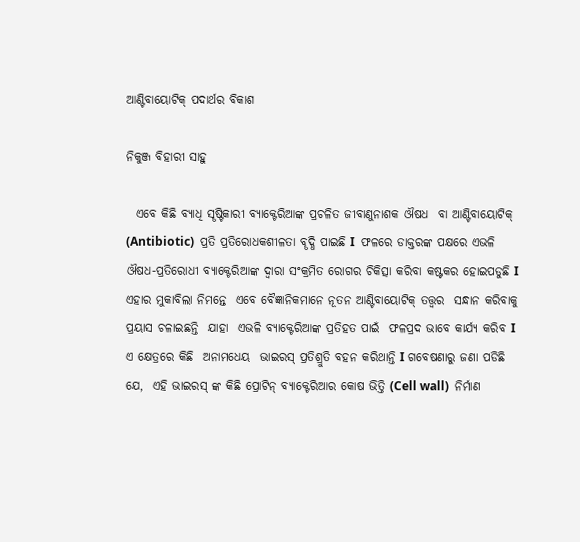ଆଣ୍ଟିବାୟୋଟିକ୍ ପଦାର୍ଥର ବିକାଶ

ନିକୁଞ୍ଜ ବିହାରୀ ସାହୁ

  ଏବେ କିଛି ବ୍ୟାଧି ସୄଷ୍ଟିକାରୀ ବ୍ୟାକ୍ଟେରିଆଙ୍କ ପ୍ରଚଳିତ ଜୀବାଣୁନାଶକ ଔଷଧ  ବା ଆଣ୍ଟିବାୟୋଟିକ୍ (Antibiotic)  ପ୍ରତି ପ୍ରତିରୋଧକଶୀଳତା ବୄଦ୍ଧି ପାଇଛି I  ଫଳରେ ଡାକ୍ତରଙ୍କ ପକ୍ଷରେ ଏଭଳି ଔଷଧ-ପ୍ରତିରୋଧୀ ବ୍ୟାକ୍ଟେରିଆଙ୍କ ଦ୍ୱାରା ସଂକ୍ରମିତ ରୋଗର ଚିକିତ୍ସା କରିବା କଷ୍ଟକର ହୋଇପଡୁଛି I ଏହାର ମୁକାବିଲା ନିମନ୍ତେ  ଏବେ ବୈଜ୍ଞାନିକମାନେ ନୂତନ ଆଣ୍ଟିବାୟୋଟିକ୍ ତତ୍ତ୍ୱର  ସନ୍ଧାନ କରିବାକୁ  ପ୍ରୟାସ ଚଳାଇଛନ୍ତି  ଯାହା  ଏଭଳି ବ୍ୟାକ୍ଟେରିଆଙ୍କ ପ୍ରତିହତ ପାଇଁ  ଫଳପ୍ରଦ ଭାବେ କାର୍ଯ୍ୟ କରିବ I ଏ କ୍ଷେତ୍ରରେ କିଛି  ଅନାମଧେୟ  ଭାଇରସ୍ ପ୍ରତିଶ୍ରୁତି ବହନ କରିଥାନ୍ତି I ଗବେଷଣାରୁ ଜଣା ପଡିଛି ଯେ,  ଏହି ଭାଇରସ୍ ଙ୍କ କିଛି ପ୍ରୋଟିନ୍ ବ୍ୟାକ୍ଟେରିଆର କୋଷ ଭିତ୍ତି (Cell wall)  ନିର୍ମାଣ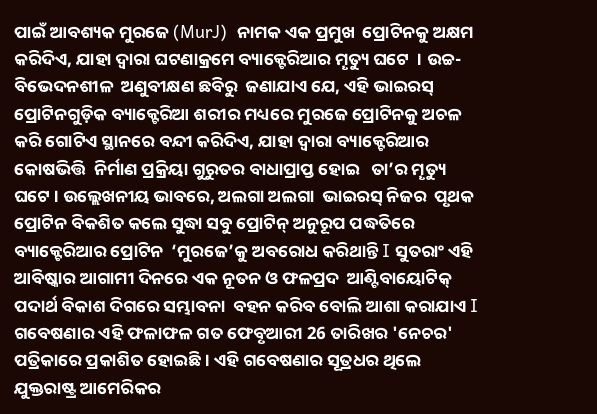ପାଇଁ ଆବଶ୍ୟକ ମୁରଜେ (MurJ)  ନାମକ ଏକ ପ୍ରମୁଖ  ପ୍ରୋଟିନକୁ ଅକ୍ଷମ କରିଦିଏ, ଯାହା ଦ୍ୱାରା ଘଟଣାକ୍ରମେ ବ୍ୟାକ୍ଟେରିଆର ମୄତ୍ୟୁ ଘଟେ  । ଉଚ୍ଚ-ବିଭେଦନଶୀଳ  ଅଣୁବୀକ୍ଷଣ ଛବିରୁ  ଜଣାଯାଏ ଯେ, ଏହି ଭାଇରସ୍ ପ୍ରୋଟିନଗୁଡ଼ିକ ବ୍ୟାକ୍ଟେରିଆ ଶରୀର ମଧ୍ୟରେ ମୁରଜେ ପ୍ରୋଟିନକୁ ଅଚଳ କରି ଗୋଟିଏ ସ୍ଥାନରେ ବନ୍ଦୀ କରିଦିଏ, ଯାହା ଦ୍ୱାରା ବ୍ୟାକ୍ଟେରିଆର କୋଷଭିତ୍ତି  ନିର୍ମାଣ ପ୍ରକ୍ରିୟା ଗୁରୁତର ବାଧାପ୍ରାପ୍ତ ହୋଇ   ତା’ର ମୄତ୍ୟୁ ଘଟେ । ଉଲ୍ଲେଖନୀୟ ଭାବରେ, ଅଲଗା ଅଲଗା  ଭାଇରସ୍ ନିଜର  ପୃଥକ ପ୍ରୋଟିନ ବିକଶିତ କଲେ ସୁଦ୍ଧା ସବୁ ପ୍ରୋଟିନ୍ ଅନୁରୂପ ପଦ୍ଧତିରେ ବ୍ୟାକ୍ଟେରିଆର ପ୍ରୋଟିନ  ‘ମୁରଜେ’କୁ ଅବରୋଧ କରିଥାନ୍ତି I ସୁତରାଂ ଏହି ଆବିଷ୍କାର ଆଗାମୀ ଦିନରେ ଏକ ନୂତନ ଓ ଫଳପ୍ରଦ  ଆଣ୍ଟିବାୟୋଟିକ୍ ପଦାର୍ଥ ବିକାଶ ଦିଗରେ ସମ୍ଭାବନା  ବହନ କରିବ ବୋଲି ଆଶା କରାଯାଏ I ଗବେଷଣାର ଏହି ଫଳାଫଳ ଗତ ଫେବୃଆରୀ 26 ତାରିଖର 'ନେଚର' ପତ୍ରିକାରେ ପ୍ରକାଶିତ ହୋଇଛି । ଏହି ଗବେଷଣାର ସୂତ୍ରଧର ଥିଲେ ଯୁକ୍ତରାଷ୍ଟ୍ର ଆମେରିକର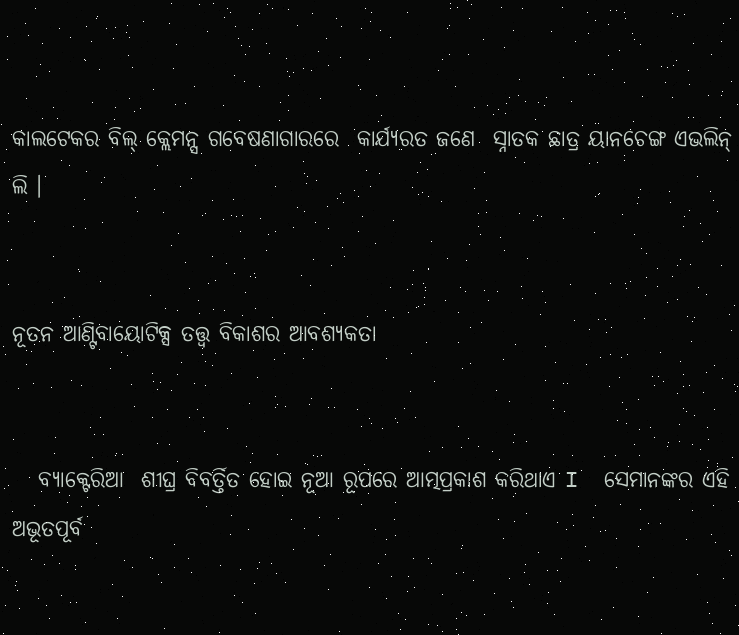କାଲଟେକର ବିଲ୍ କ୍ଲେମନ୍ସ ଗବେଷଣାଗାରରେ  କାର୍ଯ୍ୟରତ ଜଣେ  ସ୍ନାତକ ଛାତ୍ର ୟାନଚେଙ୍ଗ ଏଭଲିନ୍ ଲି ।


ନୂତନ ଆଣ୍ଟିବାୟୋଟିକ୍ସ ତତ୍ତ୍ୱ ବିକାଶର ଆବଶ୍ୟକତା


   ବ୍ୟାକ୍ଟେରିଆ  ଶୀଘ୍ର ବିବର୍ତ୍ତିତ ହୋଇ ନୂଆ ରୂପରେ ଆତ୍ମପ୍ରକାଶ କରିଥାଏ I  ସେମାନଙ୍କର ଏହି  ଅଭୂତପୂର୍ବ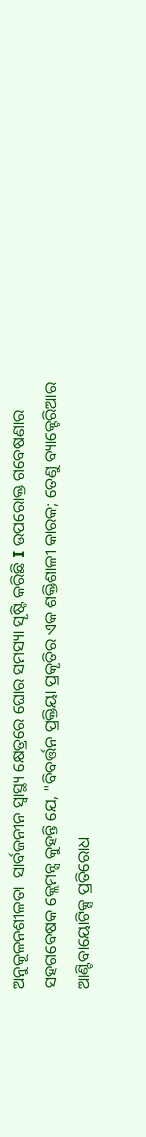ଅନୁକୂଳନଶୀଳତା  ସାର୍ବଜନୀନ ସ୍ୱାସ୍ଥ୍ୟ କ୍ଷେତ୍ରରେ ଘୋର ସମସ୍ୟା ସୄଷ୍ଟି କରିଛି I ଉପରୋକ୍ତ ଗବେଷଣାର  ସହଗବେଷକ କ୍ଲେମନ୍ସ କୁହନ୍ତି ଯେ, "ବିବର୍ତ୍ତନ ପ୍ରକ୍ତିୟା ପ୍ରକୄତିର ଏକ ଶକ୍ତିଶାଳୀ କାରକ; ତେଣୁ ବ୍ୟାକ୍ଟେରିଆର ଆଣ୍ଟିବାୟୋଟିକ୍ସ ପ୍ରତିରୋଧ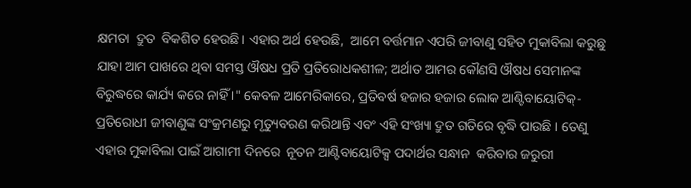କ୍ଷମତା  ଦ୍ରୁତ  ବିକଶିତ ହେଉଛି। ଏହାର ଅର୍ଥ ହେଉଛି,  ଆମେ ବର୍ତ୍ତମାନ ଏପରି ଜୀବାଣୁ ସହିତ ମୁକାବିଲା କରୁଛୁ ଯାହା ଆମ ପାଖରେ ଥିବା ସମସ୍ତ ଔଷଧ ପ୍ରତି ପ୍ରତିରୋଧକଶୀଳ; ଅର୍ଥାତ ଆମର କୌଣସି ଔଷଧ ସେମାନଙ୍କ ବିରୁଦ୍ଧରେ କାର୍ଯ୍ୟ କରେ ନାହିଁ ।" କେବଳ ଆମେରିକାରେ, ପ୍ରତିବର୍ଷ ହଜାର ହଜାର ଲୋକ ଆଣ୍ଟିବାୟୋଟିକ୍-ପ୍ରତିରୋଧୀ ଜୀବାଣୁଙ୍କ ସଂକ୍ରମଣରୁ ମୃତ୍ୟୁବରଣ କରିଥାନ୍ତି ଏବଂ ଏହି ସଂଖ୍ୟା ଦ୍ରୁତ ଗତିରେ ବୃଦ୍ଧି ପାଉଛି । ତେଣୁ ଏହାର ମୁକାବିଲା ପାଇଁ ଆଗାମୀ ଦିନରେ  ନୂତନ ଆଣ୍ଟିବାୟୋଟିକ୍ସ ପଦାର୍ଥର ସନ୍ଧାନ  କରିବାର ଜରୁରୀ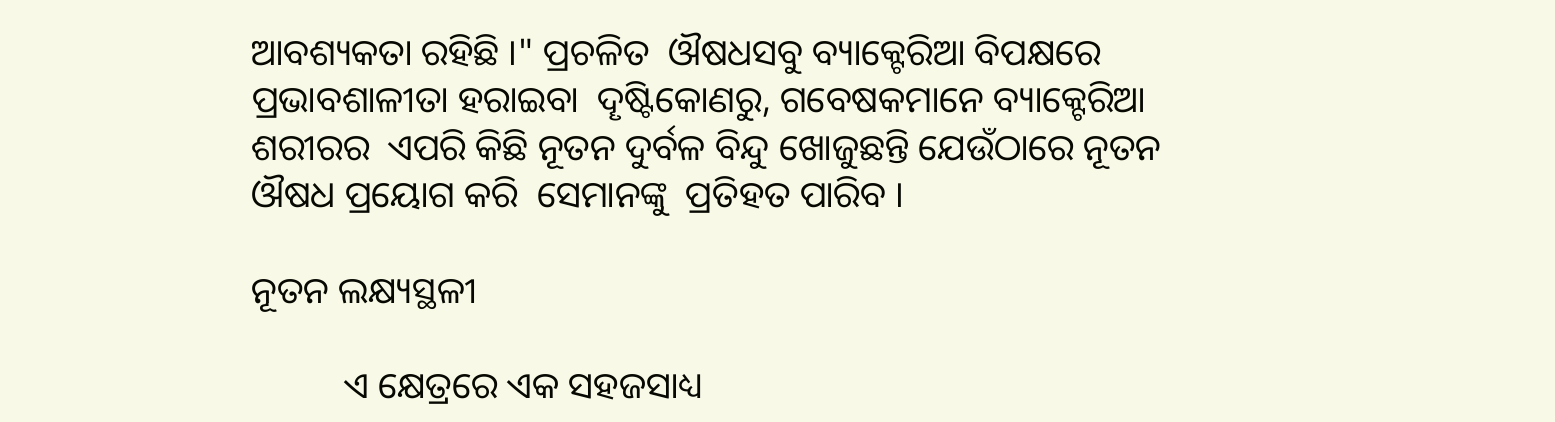ଆବଶ୍ୟକତା ରହିଛି ।" ପ୍ରଚଳିତ  ଔଷଧସବୁ ବ୍ୟାକ୍ଟେରିଆ ବିପକ୍ଷରେ ପ୍ରଭାବଶାଳୀତା ହରାଇବା  ଦୄଷ୍ଟିକୋଣରୁ, ଗବେଷକମାନେ ବ୍ୟାକ୍ଟେରିଆ ଶରୀରର  ଏପରି କିଛି ନୂତନ ଦୁର୍ବଳ ବିନ୍ଦୁ ଖୋଜୁଛନ୍ତି ଯେଉଁଠାରେ ନୂତନ ଔଷଧ ପ୍ରୟୋଗ କରି  ସେମାନଙ୍କୁ  ପ୍ରତିହତ ପାରିବ ।

ନୂତନ ଲକ୍ଷ୍ୟସ୍ଥଳୀ

          ଏ କ୍ଷେତ୍ରରେ ଏକ ସହଜସାଧ୍ୟ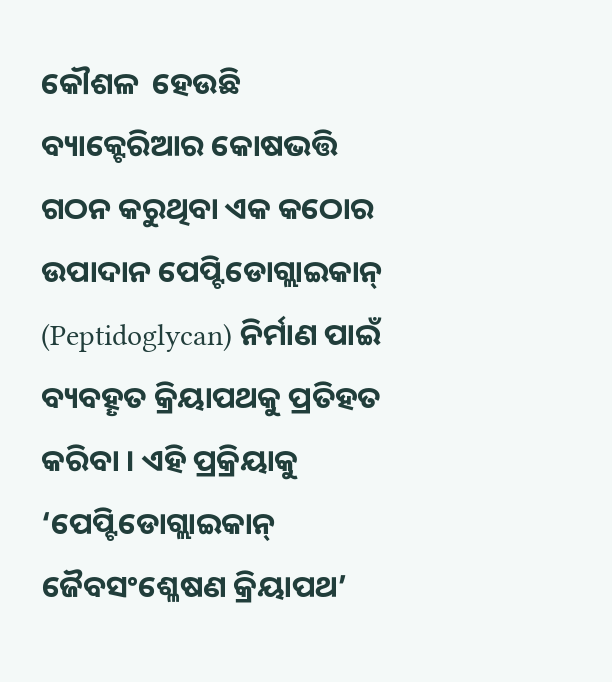କୌଶଳ  ହେଉଛି ବ୍ୟାକ୍ଟେରିଆର କୋଷଭତ୍ତି  ଗଠନ କରୁଥିବା ଏକ କଠୋର ଉପାଦାନ ପେପ୍ଟିଡୋଗ୍ଲାଇକାନ୍ (Peptidoglycan) ନିର୍ମାଣ ପାଇଁ ବ୍ୟବହୄତ କ୍ରିୟାପଥକୁ ପ୍ରତିହତ କରିବା । ଏହି ପ୍ରକ୍ରିୟାକୁ ‘ପେପ୍ଟିଡୋଗ୍ଲାଇକାନ୍ ଜୈବସଂଶ୍ଳେଷଣ କ୍ରିୟାପଥ’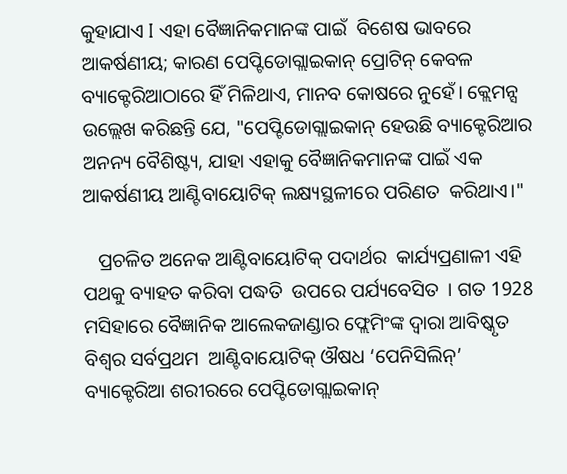କୁହାଯାଏ I ଏହା ବୈଜ୍ଞାନିକମାନଙ୍କ ପାଇଁ  ବିଶେଷ ଭାବରେ ଆକର୍ଷଣୀୟ; କାରଣ ପେପ୍ଟିଡୋଗ୍ଲାଇକାନ୍ ପ୍ରୋଟିନ୍ କେବଳ ବ୍ୟାକ୍ଟେରିଆଠାରେ ହିଁ ମିଳିଥାଏ, ମାନବ କୋଷରେ ନୁହେଁ। କ୍ଲେମନ୍ସ ଉଲ୍ଲେଖ କରିଛନ୍ତି ଯେ, "ପେପ୍ଟିଡୋଗ୍ଲାଇକାନ୍ ହେଉଛି ବ୍ୟାକ୍ଟେରିଆର ଅନନ୍ୟ ବୈଶିଷ୍ଟ୍ୟ, ଯାହା ଏହାକୁ ବୈଜ୍ଞାନିକମାନଙ୍କ ପାଇଁ ଏକ ଆକର୍ଷଣୀୟ ଆଣ୍ଟିବାୟୋଟିକ୍ ଲକ୍ଷ୍ୟସ୍ଥଳୀରେ ପରିଣତ  କରିଥାଏ।"

   ପ୍ରଚଳିତ ଅନେକ ଆଣ୍ଟିବାୟୋଟିକ୍ ପଦାର୍ଥର  କାର୍ଯ୍ୟପ୍ରଣାଳୀ ଏହି ପଥକୁ ବ୍ୟାହତ କରିବା ପଦ୍ଧତି  ଉପରେ ପର୍ଯ୍ୟବେସିତ  । ଗତ 1928 ମସିହାରେ ବୈଜ୍ଞାନିକ ଆଲେକଜାଣ୍ଡାର ଫ୍ଲେମିଂଙ୍କ ଦ୍ୱାରା ଆବିଷ୍କୃତ ବିଶ୍ୱର ସର୍ବପ୍ରଥମ  ଆଣ୍ଟିବାୟୋଟିକ୍ ଔଷଧ ‘ପେନିସିଲିନ୍’ ବ୍ୟାକ୍ଟେରିଆ ଶରୀରରେ ପେପ୍ଟିଡୋଗ୍ଲାଇକାନ୍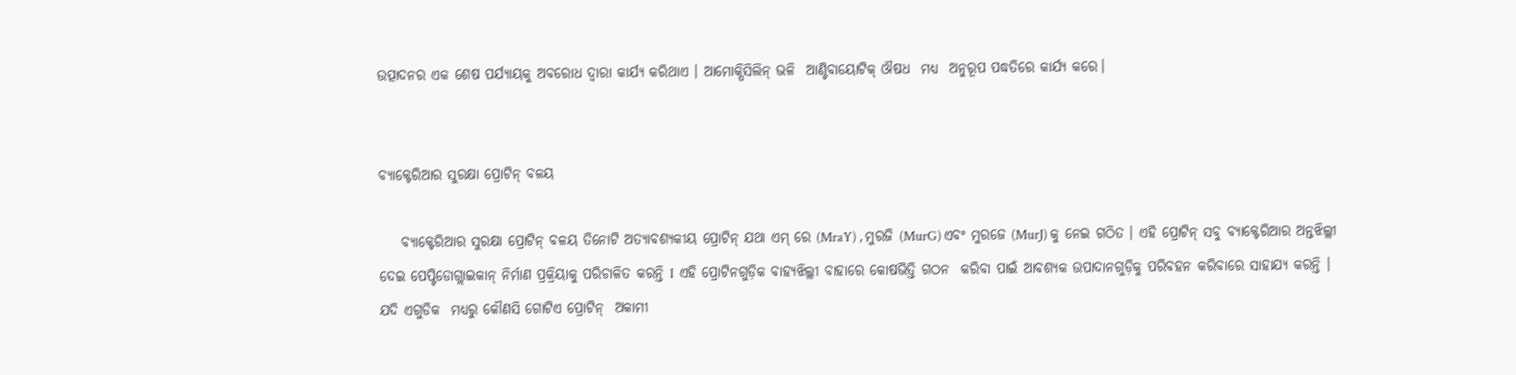ଉତ୍ପାଦନର ଏକ ଶେଷ ପର୍ଯ୍ୟାୟକୁ ଅବରୋଧ ଦ୍ୱାରା କାର୍ଯ୍ୟ କରିଥାଏ । ଆମୋକ୍ସିସିଲିନ୍ ଭଳି  ଆଣ୍ଟିବାୟୋଟିକ୍ ଔଷଧ  ମଧ୍ୟ  ଅନୁରୂପ ପଦ୍ଧତିରେ କାର୍ଯ୍ୟ କରେ।


ବ୍ୟାକ୍ଟେରିଆର ସୁରକ୍ଷା ପ୍ରୋଟିନ୍ ବଳୟ

    ବ୍ୟାକ୍ଟେରିଆର ସୁରକ୍ଷା ପ୍ରୋଟିନ୍ ବଳୟ ତିନୋଟି ଅତ୍ୟାବଶ୍ୟକୀୟ ପ୍ରୋଟିନ୍ ଯଥା ଏମ୍ ରେ (MraY) , ମୁରଜି (MurG) ଏବଂ ମୁରଜେ (MurJ) କୁ ନେଇ ଗଠିତ । ଏହି ପ୍ରୋଟିନ୍ ସବୁ ବ୍ୟାକ୍ଟେରିଆର ଅନ୍ତଝିଲ୍ଲୀ ଦେଇ ପେପ୍ଟିଡୋଗ୍ଲାଇକାନ୍ ନିର୍ମାଣ ପ୍ରକ୍ରିୟାକୁ ପରିଚାଳିତ କରନ୍ତି I  ଏହି ପ୍ରୋଟିନଗୁଡ଼ିକ ବାହ୍ୟଝିଲ୍ଲୀ ବାହାରେ କୋଷଭିତ୍ତି ଗଠନ  କରିବା ପାଇଁ ଆବଶ୍ୟକ ଉପାଦାନଗୁଡ଼ିକୁ ପରିବହନ କରିବାରେ ସାହାଯ୍ୟ କରନ୍ତି । ଯଦି ଏଗୁଡିକ  ମଧ୍ୟରୁ କୌଣସି ଗୋଟିଏ ପ୍ରୋଟିନ୍  ଅକାମୀ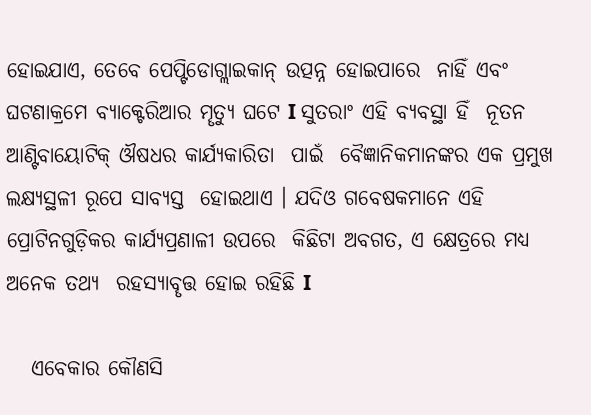ହୋଇଯାଏ, ତେବେ ପେପ୍ଟିଡୋଗ୍ଲାଇକାନ୍ ଉତ୍ପନ୍ନ ହୋଇପାରେ  ନାହିଁ ଏବଂ ଘଟଣାକ୍ରମେ ବ୍ୟାକ୍ଟେରିଆର ମୄତ୍ୟୁ ଘଟେ I ସୁତରାଂ ଏହି ବ୍ୟବସ୍ଥା ହିଁ  ନୂତନ ଆଣ୍ଟିବାୟୋଟିକ୍ ଔଷଧର କାର୍ଯ୍ୟକାରିତା  ପାଇଁ  ବୈଜ୍ଞାନିକମାନଙ୍କର ଏକ ପ୍ରମୁଖ  ଲକ୍ଷ୍ୟସ୍ଥଳୀ ରୂପେ ସାବ୍ୟସ୍ତ  ହୋଇଥାଏ । ଯଦିଓ ଗବେଷକମାନେ ଏହି ପ୍ରୋଟିନଗୁଡ଼ିକର କାର୍ଯ୍ୟପ୍ରଣାଳୀ ଉପରେ  କିଛିଟା ଅବଗତ, ଏ କ୍ଷେତ୍ରରେ ମଧ୍ୟ ଅନେକ ତଥ୍ୟ  ରହସ୍ୟାବୄତ୍ତ ହୋଇ ରହିଛି I

   ଏବେକାର କୌଣସି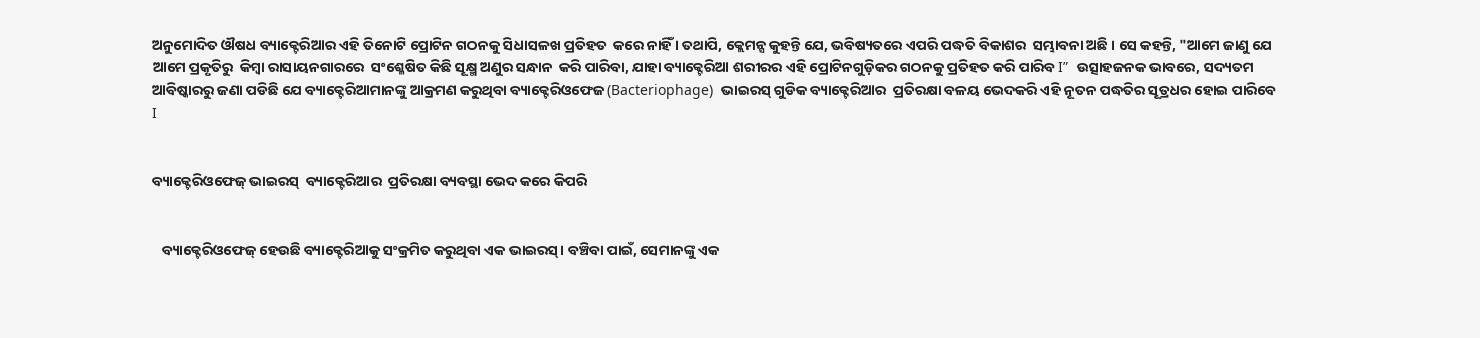ଅନୁମୋଦିତ ଔଷଧ ବ୍ୟାକ୍ଟେରିଆର ଏହି ତିନୋଟି ପ୍ରୋଟିନ ଗଠନକୁ ସିଧାସଳଖ ପ୍ରତିହତ  କରେ ନାହିଁ । ତଥାପି, କ୍ଲେମନ୍ସ କୁହନ୍ତି ଯେ, ଭବିଷ୍ୟତରେ ଏପରି ପଦ୍ଧତି ବିକାଶର  ସମ୍ଭାବନା ଅଛି । ସେ କହନ୍ତି, "ଆମେ ଜାଣୁ ଯେ ଆମେ ପ୍ରକୃତିରୁ  କିମ୍ବା ରାସାୟନଗାରରେ  ସଂଶ୍ଳେଷିତ କିଛି ସୂକ୍ଷ୍ମ ଅଣୁର ସନ୍ଧାନ  କରି ପାରିବା, ଯାହା ବ୍ୟାକ୍ଟେରିଆ ଶରୀରର ଏହି ପ୍ରୋଟିନଗୁଡ଼ିକର ଗଠନକୁ ପ୍ରତିହତ କରି ପାରିବ I”  ଉତ୍ସାହଜନକ ଭାବରେ, ସଦ୍ୟତମ ଆବିଷ୍କାରରୁ ଜଣା ପଡିଛି ଯେ ବ୍ୟାକ୍ଟେରିଆମାନଙ୍କୁ ଆକ୍ରମଣ କରୁଥିବା ବ୍ୟାକ୍ଟେରିଓଫେଜ (Bacteriophage)  ଭାଇରସ୍ ଗୁଡିକ ବ୍ୟାକ୍ଟେରିଆର  ପ୍ରତିରକ୍ଷା ବଳୟ ଭେଦକରି ଏହି ନୂତନ ପଦ୍ଧତିର ସୂତ୍ରଧର ହୋଇ ପାରିବେ I


ବ୍ୟାକ୍ଟେରିଓଫେଜ୍ ଭାଇରସ୍  ବ୍ୟାକ୍ଟେରିଆର  ପ୍ରତିରକ୍ଷା ବ୍ୟବସ୍ଥା ଭେଦ କରେ କିପରି


   ବ୍ୟାକ୍ଟେରିଓଫେଜ୍ ହେଉଛି ବ୍ୟାକ୍ଟେରିଆକୁ ସଂକ୍ରମିତ କରୁଥିବା ଏକ ଭାଇରସ୍। ବଞ୍ଚିବା ପାଇଁ, ସେମାନଙ୍କୁ ଏକ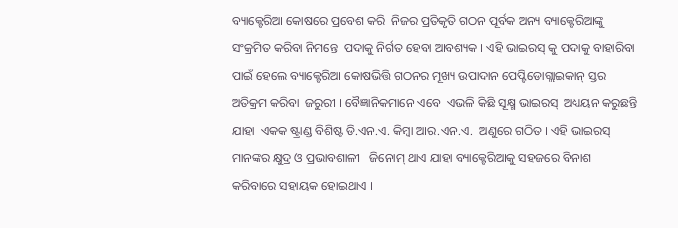ବ୍ୟାକ୍ଟେରିଆ କୋଷରେ ପ୍ରବେଶ କରି  ନିଜର ପ୍ରତିକୃତି ଗଠନ ପୂର୍ବକ ଅନ୍ୟ ବ୍ୟାକ୍ଟେରିଆଙ୍କୁ ସଂକ୍ରମିତ କରିବା ନିମନ୍ତେ  ପଦାକୁ ନିର୍ଗତ ହେବା ଆବଶ୍ୟକ । ଏହି ଭାଇରସ୍ କୁ ପଦାକୁ ବାହାରିବା ପାଇଁ ହେଲେ ବ୍ୟାକ୍ଟେରିଆ କୋଷଭିତ୍ତି ଗଠନର ମୂଖ୍ୟ ଉପାଦାନ ପେପ୍ଟିଡୋଗ୍ଲାଇକାନ୍ ସ୍ତର ଅତିକ୍ରମ କରିବା  ଜରୁରୀ । ବୈଜ୍ଞାନିକମାନେ ଏବେ  ଏଭଳି କିଛି ସୂକ୍ଷ୍ମ ଭାଇରସ୍  ଅଧ୍ୟୟନ କରୁଛନ୍ତି ଯାହା  ଏକକ ଷ୍ଟ୍ରାଣ୍ଡ ବିଶିଷ୍ଟ ଡି.ଏନ.ଏ. କିମ୍ବା ଆର.ଏନ.ଏ.  ଅଣୁରେ ଗଠିତ । ଏହି ଭାଇରସ୍ ମାନଙ୍କର କ୍ଷୁଦ୍ର ଓ ପ୍ରଭାବଶାଳୀ   ଜିନୋମ୍ ଥାଏ ଯାହା ବ୍ୟାକ୍ଟେରିଆକୁ ସହଜରେ ବିନାଶ କରିବାରେ ସହାୟକ ହୋଇଥାଏ ।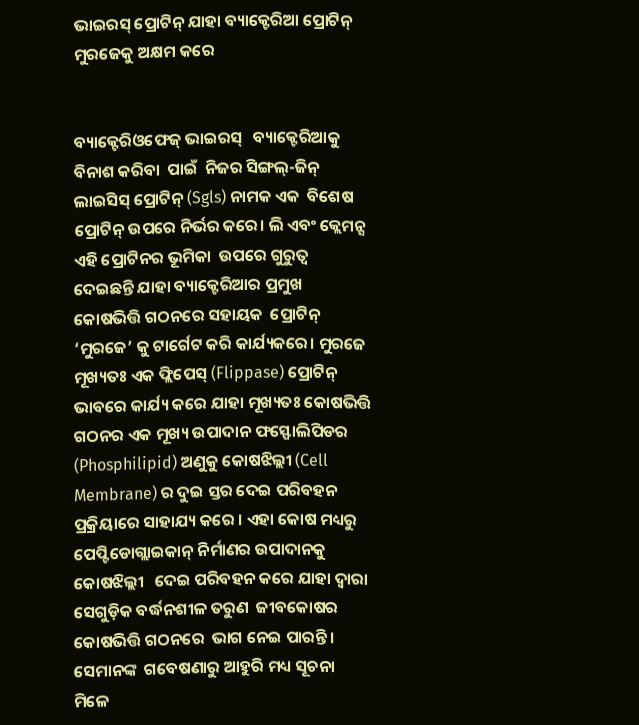ଭାଇରସ୍ ପ୍ରୋଟିନ୍ ଯାହା ବ୍ୟାକ୍ଟେରିଆ ପ୍ରୋଟିନ୍ ମୁରଜେକୁ ଅକ୍ଷମ କରେ


ବ୍ୟାକ୍ଟେରିଓଫେଜ୍ ଭାଇରସ୍   ବ୍ୟାକ୍ଟେରିଆକୁ ବିନାଶ କରିବା  ପାଇଁ  ନିଜର ସିଙ୍ଗଲ୍-ଜିନ୍ ଲାଇସିସ୍ ପ୍ରୋଟିନ୍ (Sgls) ନାମକ ଏକ  ବିଶେଷ  ପ୍ରୋଟିନ୍ ଉପରେ ନିର୍ଭର କରେ। ଲି ଏବଂ କ୍ଲେମନ୍ସ ଏହି ପ୍ରୋଟିନର ଭୂମିକା  ଉପରେ ଗୁରୁତ୍ୱ  ଦେଇଛନ୍ତି ଯାହା ବ୍ୟାକ୍ଟେରିଆର ପ୍ରମୁଖ  କୋଷଭିତ୍ତି ଗଠନରେ ସହାୟକ  ପ୍ରୋଟିନ୍ ‘ମୁରଜେ’ କୁ ଟାର୍ଗେଟ କରି କାର୍ଯ୍ୟକରେ। ମୁରଜେ ମୂଖ୍ୟତଃ ଏକ ଫ୍ଲିପେସ୍ (Flippase) ପ୍ରୋଟିନ୍ ଭାବରେ କାର୍ଯ୍ୟ କରେ ଯାହା ମୂଖ୍ୟତଃ କୋଷଭିତ୍ତି ଗଠନର ଏକ ମୂଖ୍ୟ ଉପାଦାନ ଫସ୍ଫୋଲିପିଡର (Phosphilipid) ଅଣୁକୁ କୋଷଝିଲ୍ଲୀ (Cell Membrane) ର ଦୁଇ ସ୍ତର ଦେଇ ପରିବହନ  ପ୍ରକ୍ରିୟାରେ ସାହାଯ୍ୟ କରେ । ଏହା କୋଷ ମଧ୍ୟରୁ ପେପ୍ଟିଡୋଗ୍ଲାଇକାନ୍ ନିର୍ମାଣର ଉପାଦାନକୁ କୋଷଝିଲ୍ଲୀ   ଦେଇ ପରିବହନ କରେ ଯାହା ଦ୍ଵାରା ସେଗୁଡ଼ିକ ବର୍ଦ୍ଧନଶୀଳ ତରୁଣ  ଜୀବକୋଷର  କୋଷଭିତ୍ତି ଗଠନରେ  ଭାଗ ନେଇ ପାରନ୍ତି । ସେମାନଙ୍କ  ଗବେଷଣାରୁ ଆହୁରି ମଧ୍ୟ ସୂଚନା ମିଳେ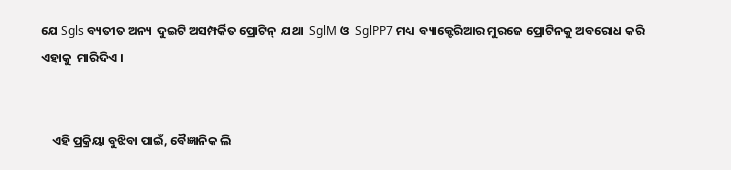ଯେ Sgls ବ୍ୟତୀତ ଅନ୍ୟ  ଦୁଇଟି ଅସମ୍ପର୍କିତ ପ୍ରୋଟିନ୍  ଯଥା  SglM ଓ  SglPP7 ମଧ୍ୟ  ବ୍ୟାକ୍ଟେରିଆର ମୁରଜେ ପ୍ରୋଟିନକୁ ଅବରୋଧ କରି ଏହାକୁ  ମାରିଦିଏ ।


    ଏହି ପ୍ରକ୍ରିୟା ବୁଝିବା ପାଇଁ, ବୈଜ୍ଞାନିକ ଲି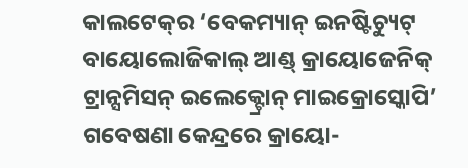କାଲଟେକ୍‌ର ‘ବେକମ୍ୟାନ୍ ଇନଷ୍ଟିଚ୍ୟୁଟ୍ ବାୟୋଲୋଜିକାଲ୍ ଆଣ୍ଡ୍ କ୍ରାୟୋଜେନିକ୍ ଟ୍ରାନ୍ସମିସନ୍ ଇଲେକ୍ଟ୍ରୋନ୍ ମାଇକ୍ରୋସ୍କୋପି’ ଗବେଷଣା କେନ୍ଦ୍ରରେ କ୍ରାୟୋ-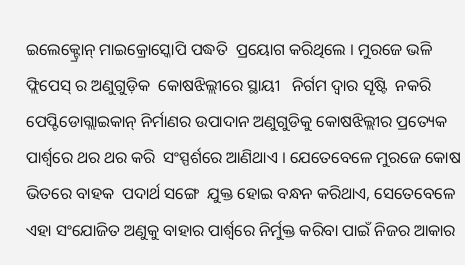ଇଲେକ୍ଟ୍ରୋନ୍ ମାଇକ୍ରୋସ୍କୋପି ପଦ୍ଧତି  ପ୍ରୟୋଗ କରିଥିଲେ । ମୁରଜେ ଭଳି ଫ୍ଲିପେସ୍ ର ଅଣୁଗୁଡ଼ିକ  କୋଷଝିଲ୍ଲୀରେ ସ୍ଥାୟୀ   ନିର୍ଗମ ଦ୍ୱାର ସୄଷ୍ଟି  ନକରି ପେପ୍ଟିଡୋଗ୍ଲାଇକାନ୍ ନିର୍ମାଣର ଉପାଦାନ ଅଣୁଗୁଡିକୁ କୋଷଝିଲ୍ଲୀର ପ୍ରତ୍ୟେକ ପାର୍ଶ୍ୱରେ ଥର ଥର କରି  ସଂସ୍ପର୍ଶରେ ଆଣିଥାଏ । ଯେତେବେଳେ ମୁରଜେ କୋଷ ଭିତରେ ବାହକ  ପଦାର୍ଥ ସଙ୍ଗେ  ଯୁକ୍ତ ହୋଇ ବନ୍ଧନ କରିଥାଏ, ସେତେବେଳେ ଏହା ସଂଯୋଜିତ ଅଣୁକୁ ବାହାର ପାର୍ଶ୍ୱରେ ନିର୍ମୁକ୍ତ କରିବା ପାଇଁ ନିଜର ଆକାର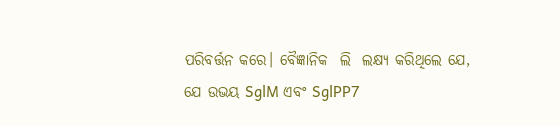ପରିବର୍ତ୍ତନ କରେ। ବୈଜ୍ଞାନିକ  ଲି  ଲକ୍ଷ୍ୟ କରିଥିଲେ ଯେ,   ଯେ ଉଭୟ SglM ଏବଂ SglPP7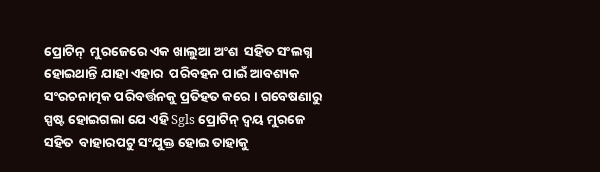ପ୍ରୋଟିନ୍  ମୁରଜେରେ ଏକ ଖାଲୁଆ ଅଂଶ  ସହିତ ସଂଲଗ୍ନ ହୋଇଥାନ୍ତି ଯାହା ଏହାର  ପରିବହନ ପାଇଁ ଆବଶ୍ୟକ ସଂରଚନାତ୍ମକ ପରିବର୍ତ୍ତନକୁ ପ୍ରତିହତ କରେ । ଗବେଷଣାରୁ  ସ୍ପଷ୍ଟ ହୋଇଗଲା ଯେ ଏହି Sgls ପ୍ରୋଟିନ୍ ଦ୍ୱୟ ମୁରଜେ ସହିତ  ବାହାରପଟୁ ସଂଯୁକ୍ତ ହୋଇ ତାହାକୁ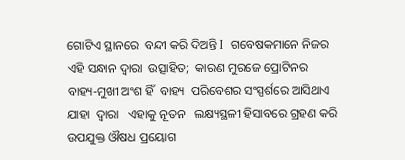ଗୋଟିଏ ସ୍ଥାନରେ  ବନ୍ଦୀ କରି ଦିଅନ୍ତି I  ଗବେଷକମାନେ ନିଜର ଏହି ସନ୍ଧାନ ଦ୍ୱାରା  ଉତ୍ସାହିତ;  କାରଣ ମୁରଜେ ପ୍ରୋଟିନର  ବାହ୍ୟ-ମୁଖୀ ଅଂଶ ହିଁ  ବାହ୍ୟ  ପରିବେଶର ସଂସ୍ପର୍ଶରେ ଆସିଥାଏ ଯାହା  ଦ୍ୱାରା   ଏହାକୁ ନୂତନ   ଲକ୍ଷ୍ୟସ୍ଥଳୀ ହିସାବରେ ଗ୍ରହଣ କରି ଉପଯୁକ୍ତ ଔଷଧ ପ୍ରୟୋଗ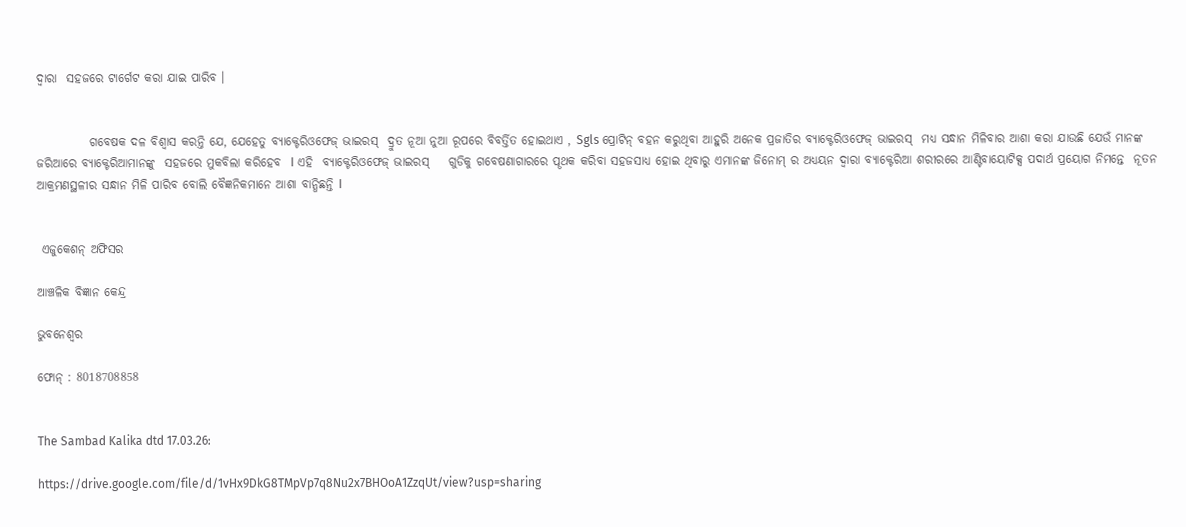ଦ୍ୱାରା  ସହଜରେ ଟାର୍ଗେଟ କରା ଯାଇ ପାରିବ ।


           ଗବେଷକ ଦଳ ବିଶ୍ୱାସ କରନ୍ତି ଯେ, ଯେହେତୁ ବ୍ୟାକ୍ଟେରିଓଫେଜ୍ ଭାଇରସ୍  ଦ୍ରୁତ ନୂଆ ନୁଆ ରୂପରେ ବିବର୍ତ୍ତିତ ହୋଇଥାଏ , Sgls ପ୍ରୋଟିନ୍ ବହନ କରୁଥିବା ଆହୁରି ଅନେକ ପ୍ରଜାତିର ବ୍ୟାକ୍ଟେରିଓଫେଜ୍ ଭାଇରସ୍  ମଧ୍ୟ ସନ୍ଧାନ ମିଳିବାର ଆଶା କରା ଯାଉଛି ଯେଉଁ ମାନଙ୍କ ଜରିଆରେ ବ୍ୟାକ୍ଟେରିଆମାନଙ୍କୁ  ସହଜରେ ମୁକବିଲା କରିହେବ  I ଏହି  ବ୍ୟାକ୍ଟେରିଓଫେଜ୍ ଭାଇରସ୍    ଗୁଡିକୁ ଗବେଷଣାଗାରରେ ପୄଥକ କରିବା ସହଜସାଧ୍ୟ ହୋଇ ଥିବାରୁ ଏମାନଙ୍କ ଜିନୋମ୍ ର ଅଧ୍ୟୟନ ଦ୍ୱାରା ବ୍ୟାକ୍ଟେରିଆ ଶରୀରରେ ଆଣ୍ଟିବାୟୋଟିକ୍ସ ପଦାର୍ଥ ପ୍ରୟୋଗ ନିମନ୍ତେ  ନୂତନ ଆକ୍ରମଣସ୍ଥଳୀର ସନ୍ଧାନ ମିଳି ପାରିବ ବୋଲି ବୈଜ୍ଞନିକମାନେ ଆଶା ବାନ୍ଧିଛନ୍ତି I


 ଏଜୁକେଶନ୍ ଅଫିସର

ଆଞ୍ଚଳିକ ବିଜ୍ଞାନ କେନ୍ଦ୍ର

ଭୁବନେଶ୍ୱର

ଫୋନ୍ : 8018708858


The Sambad Kalika dtd 17.03.26:

https://drive.google.com/file/d/1vHx9DkG8TMpVp7q8Nu2x7BHOoA1ZzqUt/view?usp=sharing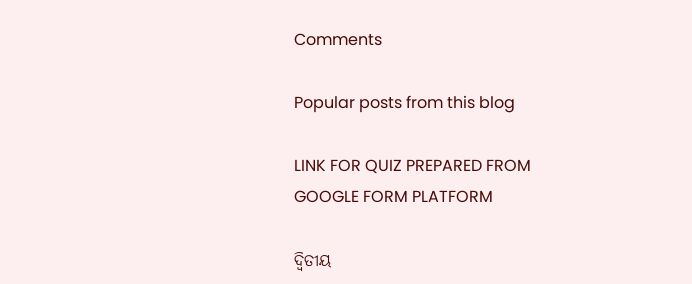Comments

Popular posts from this blog

LINK FOR QUIZ PREPARED FROM GOOGLE FORM PLATFORM

ଦ୍ୱିତୀୟ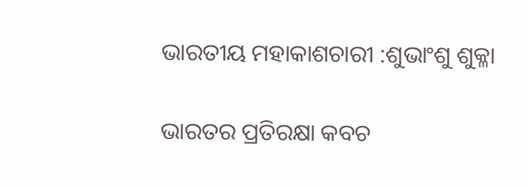ଭାରତୀୟ ମହାକାଶଚାରୀ :ଶୁଭାଂଶୁ ଶୁକ୍ଳା

ଭାରତର ପ୍ରତିରକ୍ଷା କବଚ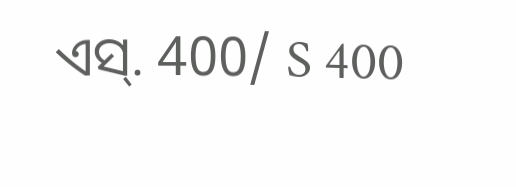ଏସ୍. 400/ S 400